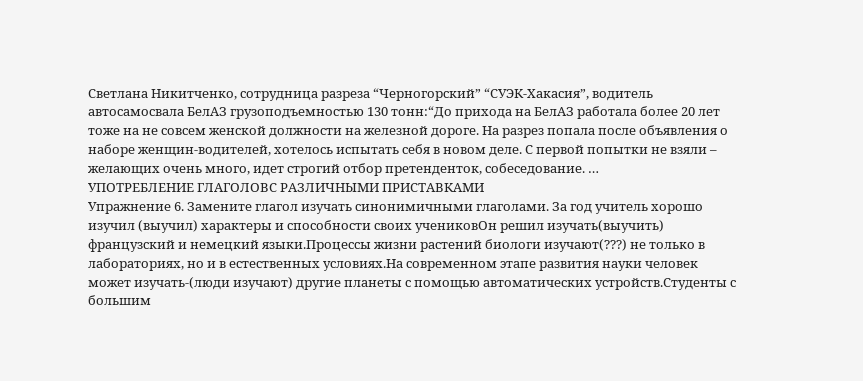Светлана Никитченко, сотрудница разреза “Черногорский” “СУЭК-Хакасия”, водитель автосамосвала БелАЗ грузоподъемностью 130 тонн:“До прихода на БелАЗ работала более 20 лет тоже на не совсем женской должности на железной дороге. На разрез попала после объявления о наборе женщин-водителей, хотелось испытать себя в новом деле. С первой попытки не взяли – желающих очень много, идет строгий отбор претенденток, собеседование. …
УПОТРЕБЛЕНИЕ ГЛАГОЛОВС РАЗЛИЧНЫМИ ПРИСТАВКАМИ
Упражнение 6. Замените глагол изучать синонимичными глаголами. За год учитель хорошо изучил (выучил) характеры и способности своих учениковОн решил изучать(выучить) французский и немецкий языки.Процессы жизни растений биологи изучают(???) не только в лабораториях, но и в естественных условиях.На современном этапе развития науки человек может изучать-(люди изучают) другие планеты с помощью автоматических устройств.Студенты с большим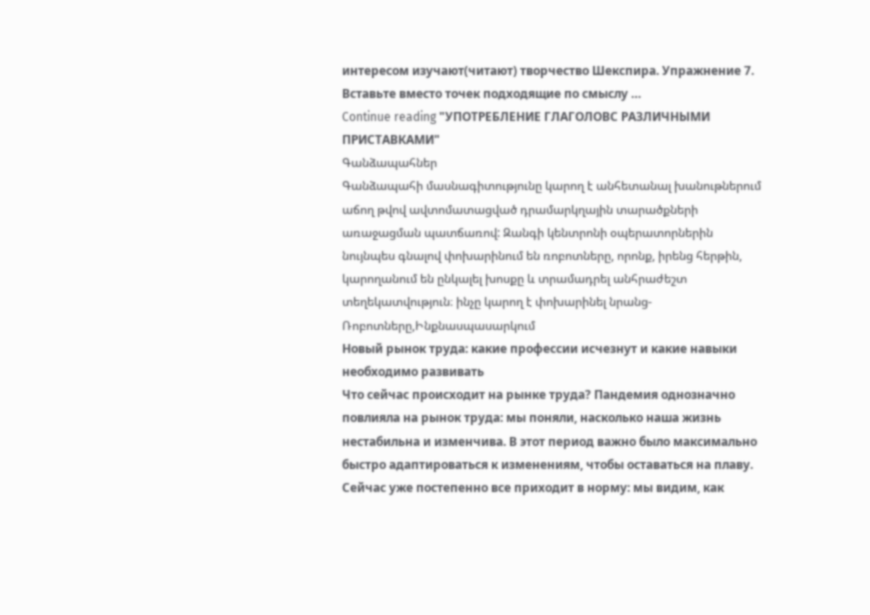интересом изучают(читают) творчество Шекспира. Упражнение 7. Вставьте вместо точек подходящие по смыслу …
Continue reading "УПОТРЕБЛЕНИЕ ГЛАГОЛОВС РАЗЛИЧНЫМИ ПРИСТАВКАМИ"
Գանձապահներ
Գանձապահի մասնագիտությունը կարող է անհետանալ խանութներում աճող թվով ավտոմատացված դրամարկղային տարածքների առաջացման պատճառով: Զանգի կենտրոնի օպերատորներին նույնպես գնալով փոխարինում են ռոբոտները, որոնք, իրենց հերթին, կարողանում են ընկալել խոսքը և տրամադրել անհրաժեշտ տեղեկատվություն։ ինչը կարող է փոխարինել նրանց-Ռոբոտները,Ինքնասպասարկում
Новый рынок труда: какие профессии исчезнут и какие навыки необходимо развивать
Что сейчас происходит на рынке труда? Пандемия однозначно повлияла на рынок труда: мы поняли, насколько наша жизнь нестабильна и изменчива. В этот период важно было максимально быстро адаптироваться к изменениям, чтобы оставаться на плаву. Сейчас уже постепенно все приходит в норму: мы видим, как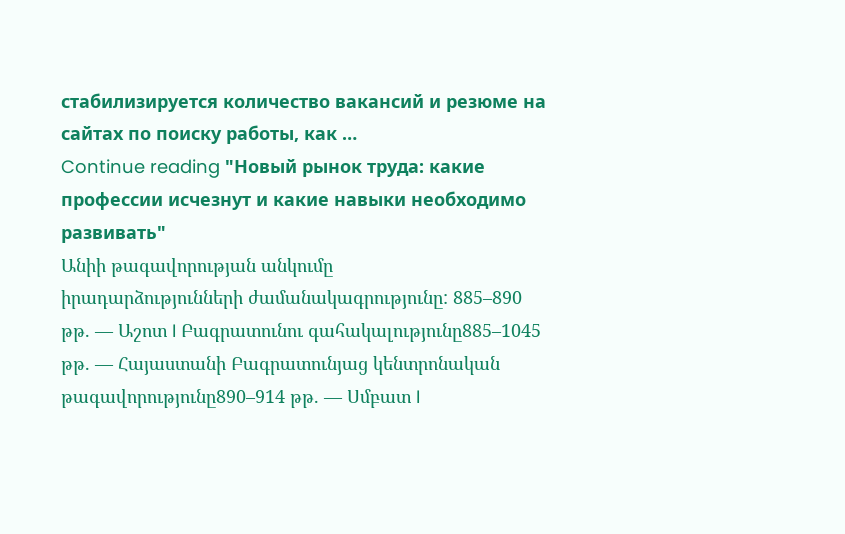стабилизируется количество вакансий и резюме на сайтах по поиску работы, как …
Continue reading "Новый рынок труда: какие профессии исчезнут и какие навыки необходимо развивать"
Անիի թագավորության անկումը
իրադարձությունների ժամանակագրությունը: 885–890 թթ. — Աշոտ I Բագրատունու գահակալությունը885–1045 թթ. — Հայաստանի Բագրատունյաց կենտրոնական թագավորությունը890–914 թթ. — Սմբատ I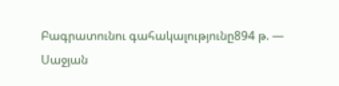Բագրատունու գահակալությունը894 թ. — Սաջյան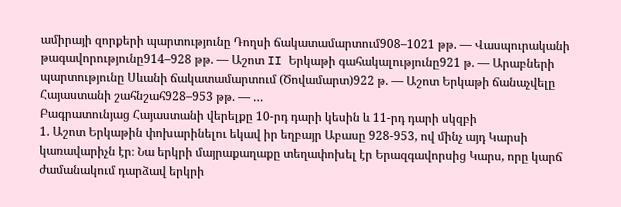ամիրայի զորքերի պարտությունը Դողսի ճակատամարտում908–1021 թթ. — Վասպուրականի թագավորությունը914–928 թթ. — Աշոտ II Երկաթի գահակալությունը921 թ. — Արաբների պարտությունը Սևանի ճակատամարտում (Ծովամարտ)922 թ. — Աշոտ Երկաթի ճանաչվելը Հայաստանի շահնշահ928–953 թթ. — …
Բագրատունյաց Հայաստանի վերելքը 10-րդ դարի կեսին և 11-րդ դարի սկզբի
1. Աշոտ Երկաթին փոխարինելու եկավ իր եղբայր Աբասը 928-953, ով մինչ այդ Կարսի կառավարիչն էր։ Նա երկրի մայրաքաղաքը տեղափոխել էր Երազգավորսից Կարս, որը կարճ ժամանակում դարձավ երկրի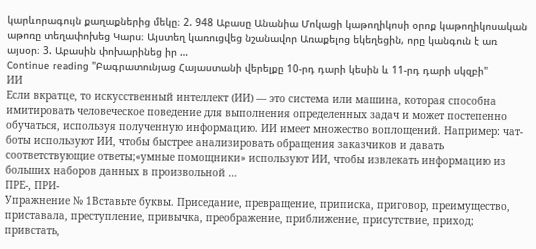կարևորագույն քաղաքներից մեկը։ 2. 948 Աբասը Անանիա Մոկացի կաթողիկոսի օրոք կաթողիկոսական աթոռը տեղափոխեց Կարս։ Այստեղ կառուցվեց նշանավոր Առաքելոց եկեղեցին, որը կանգուն է առ այսօր։ 3. Աբասին փոխարինեց իր …
Continue reading "Բագրատունյաց Հայաստանի վերելքը 10-րդ դարի կեսին և 11-րդ դարի սկզբի"
ИИ
Если вкратце, то искусственный интеллект (ИИ) — это система или машина, которая способна имитировать человеческое поведение для выполнения определенных задач и может постепенно обучаться, используя полученную информацию. ИИ имеет множество воплощений. Например: чат-боты используют ИИ, чтобы быстрее анализировать обращения заказчиков и давать соответствующие ответы;«умные помощники» используют ИИ, чтобы извлекать информацию из больших наборов данных в произвольной …
ПРЕ-, ПРИ-
Упражнение № 1Вставьте буквы. Приседание, превращение, приписка, приговор, преимущество, приставала, преступление, привычка, преображение, приближение, присутствие, приход; привстать,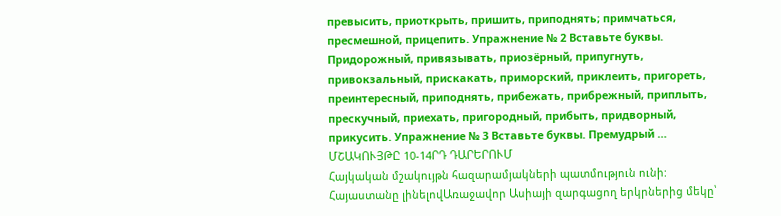превысить, приоткрыть, пришить, приподнять; примчаться, пресмешной, прицепить. Упражнение № 2 Вставьте буквы. Придорожный, привязывать, приозёрный, припугнуть, привокзальный, прискакать, приморский, приклеить, пригореть, преинтересный, приподнять, прибежать, прибрежный, приплыть, прескучный, приехать, пригородный, прибыть, придворный, прикусить. Упражнение № 3 Вставьте буквы. Премудрый …
ՄՇԱԿՈՒՅԹԸ 10-14ՐԴ ԴԱՐԵՐՈՒՄ
Հայկական մշակույթն հազարամյակների պատմություն ունի: Հայաստանը լինելովԱռաջավոր Ասիայի զարգացող երկրներից մեկը՝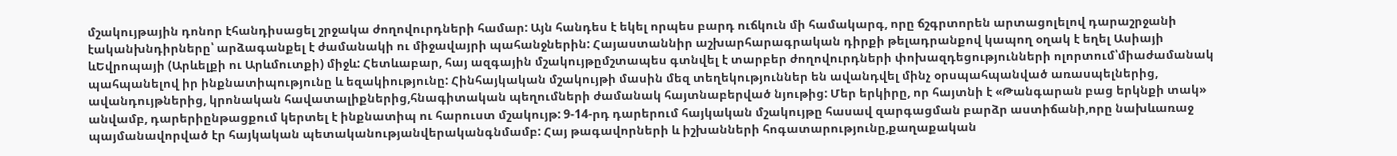մշակույթային դոնոր էհանդիսացել շրջակա ժողովուրդների համար: Այն հանդես է եկել որպես բարդ ուճկուն մի համակարգ, որը ճշգրտորեն արտացոլելով դարաշրջանի էականխնդիրները՝ արձագանքել է ժամանակի ու միջավայրի պահանջներին: Հայաստաննիր աշխարհարագրական դիրքի թելադրանքով կապող օղակ է եղել Ասիայի ևԵվրոպայի (Արևելքի ու Արևմուտքի) միջև: Հետևաբար, հայ ազգային մշակույթըմշտապես գտնվել է տարբեր ժողովուրդների փոխազդեցությունների ոլորտում՝միաժամանակ պահպանելով իր ինքնատիպությունը և եզակիությունը: Հինհայկական մշակույթի մասին մեզ տեղեկություններ են ավանդվել մինչ օրսպահպանված առասպելներից, ավանդույթներից, կրոնական հավատալիքներից,հնագիտական պեղումների ժամանակ հայտնաբերված նյութից: Մեր երկիրը, որ հայտնի է «Թանգարան բաց երկնքի տակ» անվամբ, դարերիընթացքում կերտել է ինքնատիպ ու հարուստ մշակույթ: 9-14-րդ դարերում հայկական մշակույթը հասավ զարգացման բարձր աստիճանի,որը նախևառաջ պայմանավորված էր հայկական պետականությանվերականգնմամբ: Հայ թագավորների և իշխանների հոգատարությունը,քաղաքական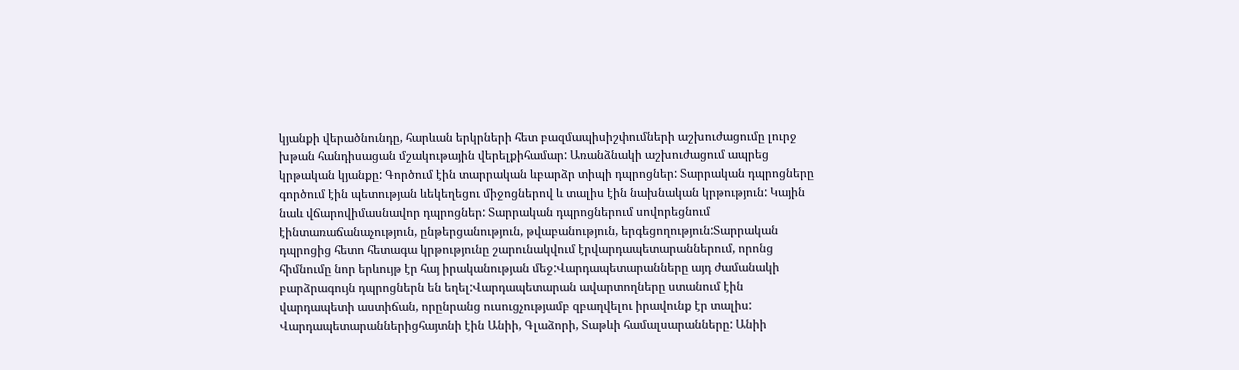կյանքի վերածնունդը, հարևան երկրների հետ բազմապիսիշփումների աշխուժացումը լուրջ խթան հանդիսացան մշակութային վերելքիհամար: Առանձնակի աշխուժացում ապրեց կրթական կյանքը: Գործում էին տարրական ևբարձր տիպի դպրոցներ: Տարրական դպրոցները գործում էին պետության ևեկեղեցու միջոցներով և տալիս էին նախնական կրթություն: Կային նաև վճարովիմասնավոր դպրոցներ: Տարրական դպրոցներում սովորեցնում էինտառաճանաչություն, ընթերցանություն, թվաբանություն, երգեցողություն:Տարրական դպրոցից հետո հետագա կրթությունը շարունակվում էրվարդապետարաններում, որոնց հիմնումը նոր երևույթ էր հայ իրականության մեջ:Վարդապետարանները այդ ժամանակի բարձրագույն դպրոցներն են եղել:Վարդապետարան ավարտողները ստանում էին վարդապետի աստիճան, որընրանց ուսուցչությամբ զբաղվելու իրավունք էր տալիս: Վարդապետարաններիցհայտնի էին Անիի, Գլաձորի, Տաթևի համալսարանները: Անիի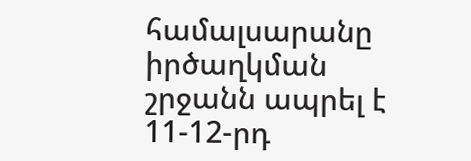համալսարանը իրծաղկման շրջանն ապրել է 11-12-րդ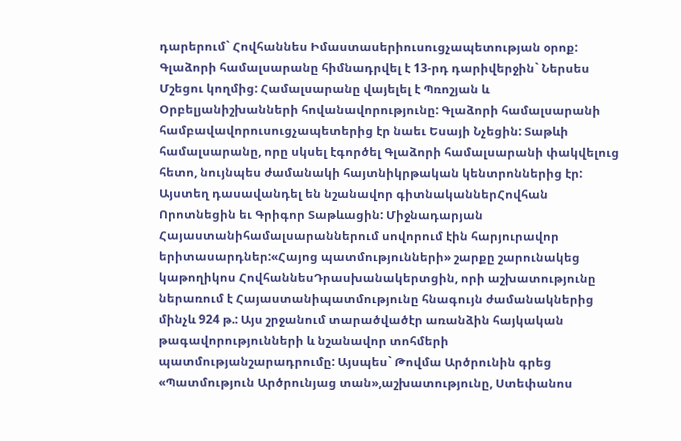դարերում` Հովհաննես Իմաստասերիուսուցչապետության օրոք: Գլաձորի համալսարանը հիմնադրվել է 13-րդ դարիվերջին` Ներսես Մշեցու կողմից: Համալսարանը վայելել է Պռոշյան և Օրբելյանիշխանների հովանավորությունը: Գլաձորի համալսարանի համբավավորուսուցչապետերից էր նաեւ Եսայի Նչեցին: Տաթևի համալսարանը, որը սկսել էգործել Գլաձորի համալսարանի փակվելուց հետո, նույնպես ժամանակի հայտնիկրթական կենտրոններից էր: Այստեղ դասավանդել են նշանավոր գիտնականներՀովհան Որոտնեցին եւ Գրիգոր Տաթևացին: Միջնադարյան Հայաստանիհամալսարաններում սովորում էին հարյուրավոր երիտասարդներ:«Հայոց պատմությունների» շարքը շարունակեց կաթողիկոս ՀովհաննեսԴրասխանակերտցին, որի աշխատությունը ներառում է Հայաստանիպատմությունը հնագույն ժամանակներից մինչև 924 թ.: Այս շրջանում տարածվածէր առանձին հայկական թագավորությունների և նշանավոր տոհմերի պատմությանշարադրումը: Այսպես` Թովմա Արծրունին գրեց «Պատմություն Արծրունյաց տան»,աշխատությունը, Ստեփանոս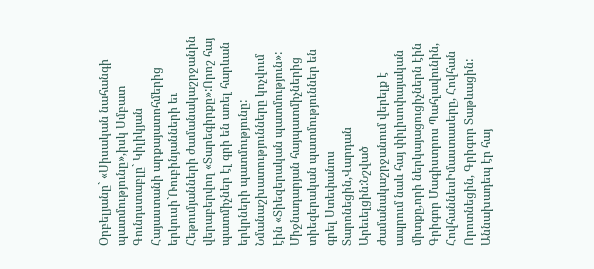Օրբելյանը` «Սիսական նահանգի պատմությունը»,իսկ Սմբատ Գունդստաբլը` Կիլիկյան Հայաստանի արքայատոհմերից երկուսի`Ռուբինյանների եւ Հեթումյանների ժամանակաշրջանին վերաբերվող «Տարեգիրքը»:Որոշ հայ պատմիչներ էլ գրի են առել հարևան երկրների պատմությունը: Նմանաշխատությունները կոչվում էին «Տիեզերական պատմություն»: Միջնադարյան հայպատմիչներից տիեզերական պատմություններ են գրել Ստեփանոս Տարոնեցին,Վարդան Արեւելցին:Նշված ժամանակաշրջանում վերելք է ապրում նաև հայ փիլիսոփայական միտքը,որի ներկայացուցիչներն էին Գրիգոր Մագիստրոս Պահլավունին, ՀովհաննեսԻմաստասերը, Հովհան Որոտնեցին, Գրիգոր Տաթևացին: Աննախադեպ էր հայ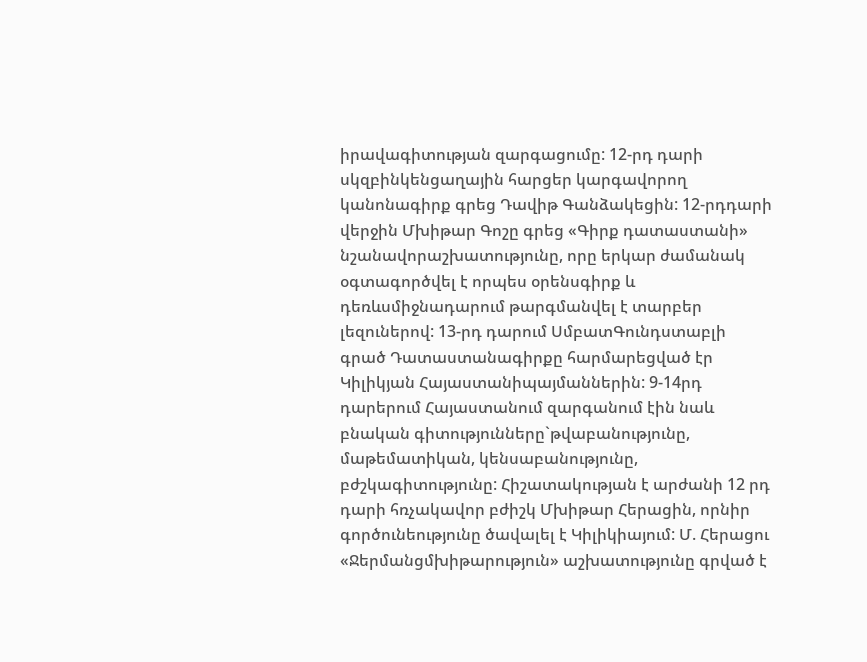իրավագիտության զարգացումը: 12-րդ դարի սկզբինկենցաղային հարցեր կարգավորող կանոնագիրք գրեց Դավիթ Գանձակեցին: 12-րդդարի վերջին Մխիթար Գոշը գրեց «Գիրք դատաստանի» նշանավորաշխատությունը, որը երկար ժամանակ օգտագործվել է որպես օրենսգիրք և դեռևսմիջնադարում թարգմանվել է տարբեր լեզուներով: 13-րդ դարում ՍմբատԳունդստաբլի գրած Դատաստանագիրքը հարմարեցված էր Կիլիկյան Հայաստանիպայմաններին: 9-14րդ դարերում Հայաստանում զարգանում էին նաև բնական գիտությունները`թվաբանությունը, մաթեմատիկան, կենսաբանությունը, բժշկագիտությունը: Հիշատակության է արժանի 12 րդ դարի հռչակավոր բժիշկ Մխիթար Հերացին, որնիր գործունեությունը ծավալել է Կիլիկիայում: Մ. Հերացու «Ջերմանցմխիթարություն» աշխատությունը գրված է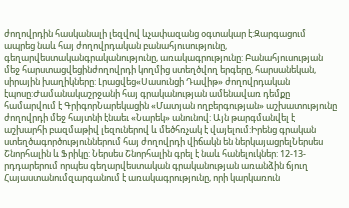ժողովրդին հասկանալի լեզվով ևչափազանց օգտակար է:Զարգացում ապրեց նաև հայ ժողովրդական բանահյուսությունը, գեղարվեստականգրականությունը, առակագրությունը: Բանահյուսության մեջ հարստացվեցինժողովրդի կողմից ստեղծվող երգերը, հարսանեկան, սիրային խաղիկները: Լրացվեց«Սասունցի Դավիթ» ժողովրդական էպոսը:Ժամանակաշրջանի հայ գրականության ամենավառ դեմքը համարվում է ԳրիգորՆարեկացին «Մատյան ողբերգության» աշխատությունը ժողովրդի մեջ հայտնի էնաեւ «Նարեկ» անունով: Այն թարգմանվել է աշխարհի բազմաթիվ լեզուներով և մեծհռչակ է վայելում:Իրենց գրական ստեղծագործություններում հայ ժողովրդի վիճակն են ներկայացրելՆերսես Շնորհալին և Ֆրիկը: Ներսես Շնորհալին գրել է նաև հանելուկներ: 12-13-րդդարերում որպես գեղարվեստական գրականության առանձին ճյուղ Հայաստանումզարգանում է առակագրությունը, որի կարկառուն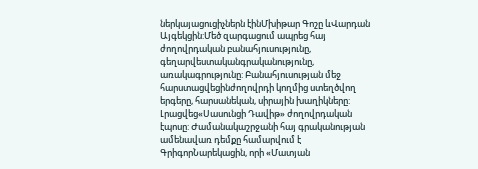ներկայացուցիչներն էինՄխիթար Գոշը ևՎարդան Այգեկցին:Մեծ զարգացում ապրեց հայ ժողովրդական բանահյուսությունը, գեղարվեստականգրականությունը, առակագրությունը: Բանահյուսության մեջ հարստացվեցինժողովրդի կողմից ստեղծվող երգերը, հարսանեկան, սիրային խաղիկները: Լրացվեց«Սասունցի Դավիթ» ժողովրդական էպոսը: Ժամանակաշրջանի հայ գրականության ամենավառ դեմքը համարվում է ԳրիգորՆարեկացին, որի «Մատյան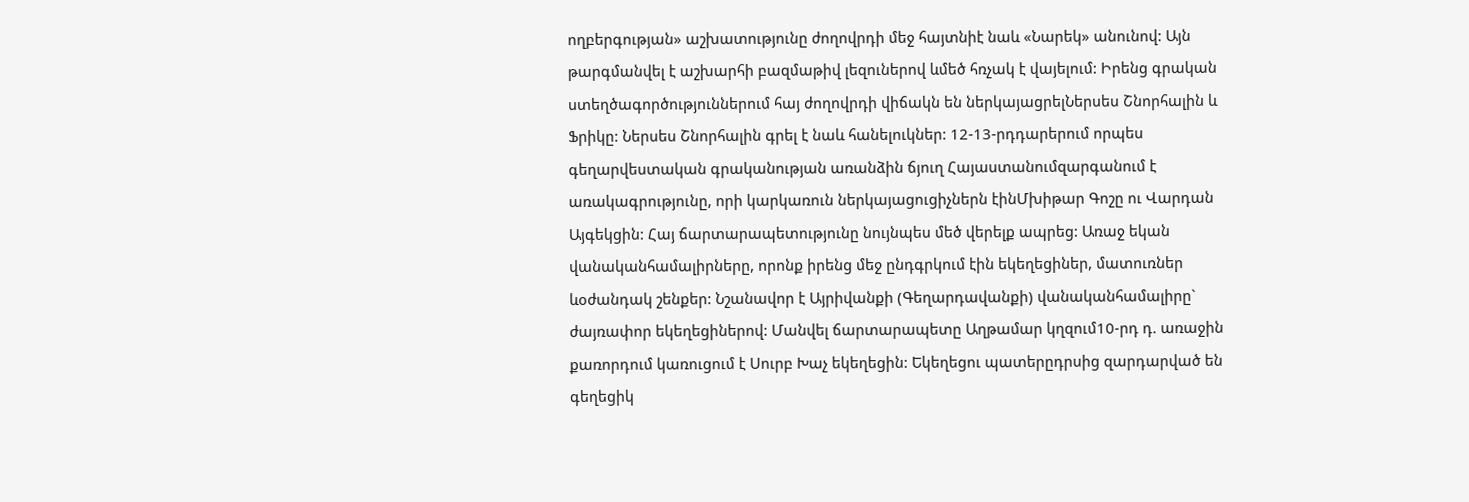ողբերգության» աշխատությունը ժողովրդի մեջ հայտնիէ նաև «Նարեկ» անունով: Այն թարգմանվել է աշխարհի բազմաթիվ լեզուներով ևմեծ հռչակ է վայելում: Իրենց գրական ստեղծագործություններում հայ ժողովրդի վիճակն են ներկայացրելՆերսես Շնորհալին և Ֆրիկը: Ներսես Շնորհալին գրել է նաև հանելուկներ: 12-13-րդդարերում որպես գեղարվեստական գրականության առանձին ճյուղ Հայաստանումզարգանում է առակագրությունը, որի կարկառուն ներկայացուցիչներն էինՄխիթար Գոշը ու Վարդան Այգեկցին: Հայ ճարտարապետությունը նույնպես մեծ վերելք ապրեց: Առաջ եկան վանականհամալիրները, որոնք իրենց մեջ ընդգրկում էին եկեղեցիներ, մատուռներ ևօժանդակ շենքեր: Նշանավոր է Այրիվանքի (Գեղարդավանքի) վանականհամալիրը` ժայռափոր եկեղեցիներով: Մանվել ճարտարապետը Աղթամար կղզում10-րդ դ. առաջին քառորդում կառուցում է Սուրբ Խաչ եկեղեցին: Եկեղեցու պատերըդրսից զարդարված են գեղեցիկ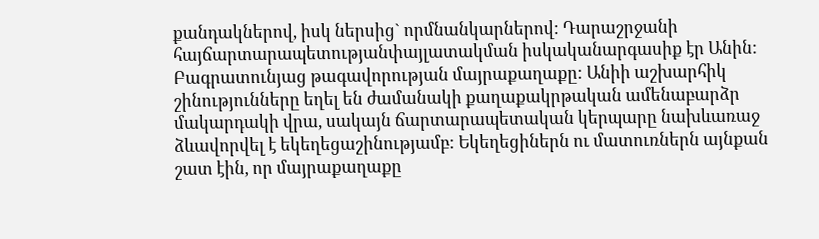քանդակներով, իսկ ներսից` որմնանկարներով: Դարաշրջանի հայճարտարապետությանփայլատակման իսկականարգասիք էր Անին: Բագրատունյաց թագավորության մայրաքաղաքը: Անիի աշխարհիկ շինությունները եղել են ժամանակի քաղաքակրթական ամենաբարձր մակարդակի վրա, սակայն ճարտարապետական կերպարը նախևառաջ ձևավորվել է եկեղեցաշինությամբ: Եկեղեցիներն ու մատուռներն այնքան շատ էին, որ մայրաքաղաքը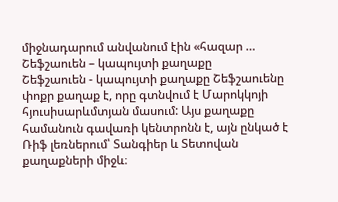միջնադարում անվանում էին «հազար …
Շեֆշաուեն – կապույտի քաղաքը
Շեֆշաուեն - կապույտի քաղաքը Շեֆշաուենը փոքր քաղաք է, որը գտնվում է Մարոկկոյի հյուսիսարևմտյան մասում: Այս քաղաքը համանուն գավառի կենտրոնն է, այն ընկած է Ռիֆ լեռներում՝ Տանգիեր և Տետովան քաղաքների միջև։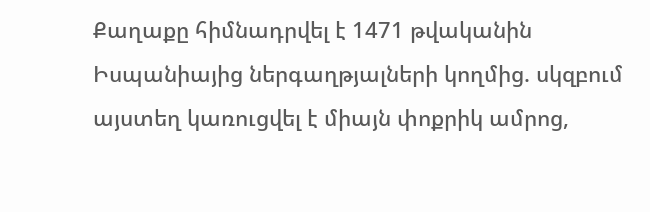Քաղաքը հիմնադրվել է 1471 թվականին Իսպանիայից ներգաղթյալների կողմից. սկզբում այստեղ կառուցվել է միայն փոքրիկ ամրոց,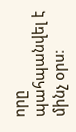որը պահպանվել է մինչ օրս։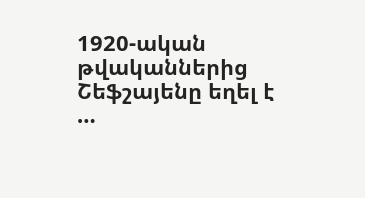1920-ական թվականներից Շեֆշայենը եղել է …